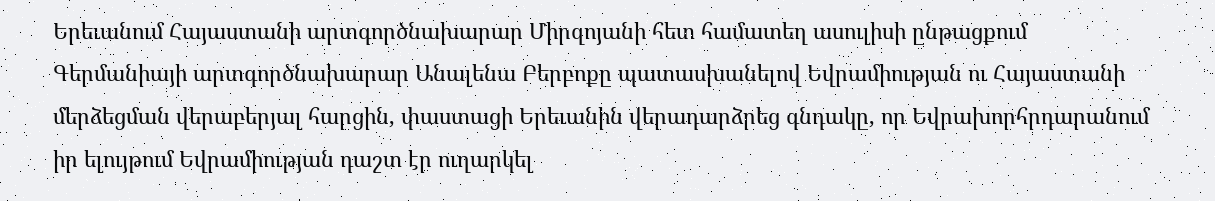Երեւանում Հայաստանի արտգործնախարար Միրզոյանի հետ համատեղ ասուլիսի ընթացքում Գերմանիայի արտգործնախարար Անալենա Բերբոքը պատասխանելով Եվրամիության ու Հայաստանի մերձեցման վերաբերյալ հարցին, փաստացի Երեւանին վերադարձրեց գնդակը, որ Եվրախորհրդարանում իր ելույթում Եվրամիության դաշտ էր ուղարկել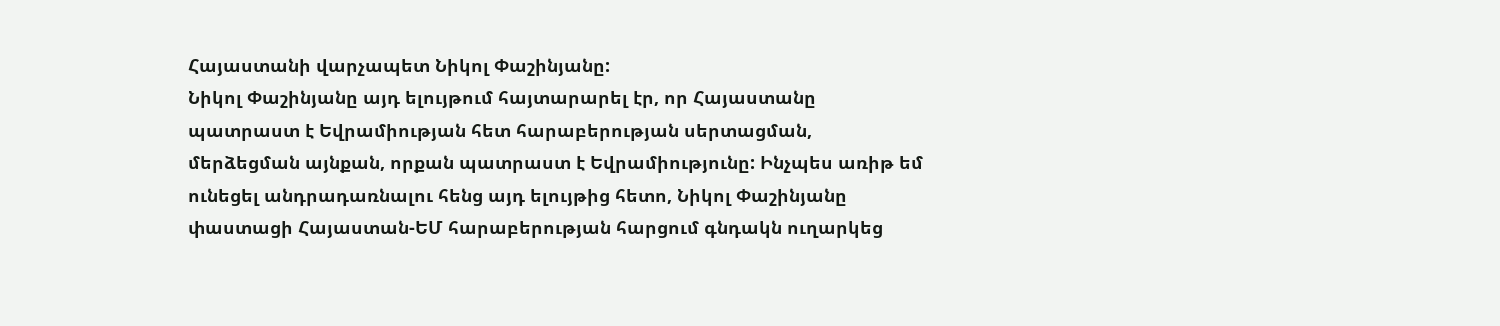Հայաստանի վարչապետ Նիկոլ Փաշինյանը:
Նիկոլ Փաշինյանը այդ ելույթում հայտարարել էր, որ Հայաստանը պատրաստ է Եվրամիության հետ հարաբերության սերտացման, մերձեցման այնքան, որքան պատրաստ է Եվրամիությունը: Ինչպես առիթ եմ ունեցել անդրադառնալու հենց այդ ելույթից հետո, Նիկոլ Փաշինյանը փաստացի Հայաստան-ԵՄ հարաբերության հարցում գնդակն ուղարկեց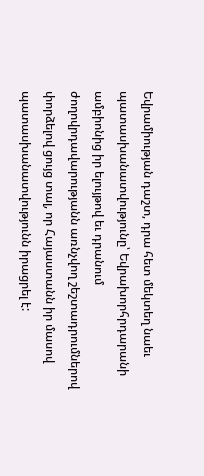Եվրամիության դաշտ, դրա հետ մեկտեղ նաեւ պատասխանատվությունը՝ Եվրախորհրդարանի ամբիոնից իր ելույթով եւ դրանում ժողովրդավարությանն առնչվող շեշտադրումներով փորձելով ցույց տալ, որ Հայաստանն իր մասով պատասխանատվությունն իրացրել է: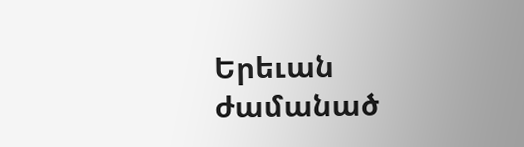Երեւան ժամանած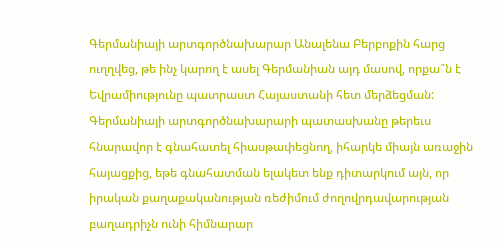Գերմանիայի արտգործնախարար Անալենա Բերբոքին հարց ուղղվեց, թե ինչ կարող է ասել Գերմանիան այդ մասով, որքա՞ն է Եվրամիությունը պատրաստ Հայաստանի հետ մերձեցման: Գերմանիայի արտգործնախարարի պատասխանը թերեւս հնարավոր է գնահատել հիասթափեցնող, իհարկե միայն առաջին հայացքից, եթե գնահատման ելակետ ենք դիտարկում այն, որ իրական քաղաքականության ռեժիմում ժողովրդավարության բաղադրիչն ունի հիմնարար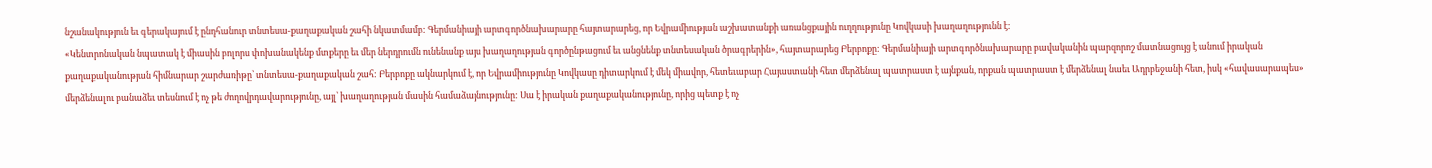նշանակություն եւ գերակայում է ընդհանուր տնտեսա-քաղաքական շահի նկատմամբ: Գերմանիայի արտգործնախարարը հայտարարեց, որ Եվրամիության աշխատանքի առանցքային ուղղությունը Կովկասի խաղաղությունն է:
«Կենտրոնական նպատակ է միասին բոլորս փոխանակենք մտքերը եւ մեր ներդրումն ունենանք այս խաղաղության գործընթացում եւ անցնենք տնտեսական ծրագրերին», հայտարարեց Բերբոքը: Գերմանիայի արտգործնախարարը բավականին պարզորոշ մատնացույց է անում իրական քաղաքականության հիմնարար շարժառիթը՝ տնտեսա-քաղաքական շահ: Բերբոքը ակնարկում է, որ Եվրամիությունը Կովկասը դիտարկում է մեկ միավոր, հետեւաբար Հայաստանի հետ մերձենալ պատրաստ է այնքան, որքան պատրաստ է մերձենալ նաեւ Ադրբեջանի հետ, իսկ «հավասարապես» մերձենալու բանաձեւ տեսնում է ոչ թե ժողովրդավարությունը, այլ՝ խաղաղության մասին համաձայնությունը: Սա է իրական քաղաքականությունը, որից պետք է ոչ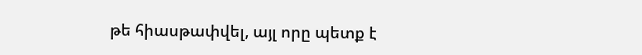թե հիասթափվել, այլ որը պետք է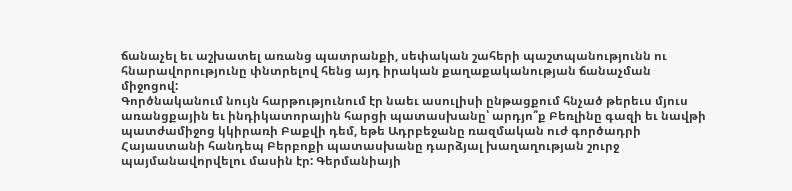ճանաչել եւ աշխատել առանց պատրանքի, սեփական շահերի պաշտպանությունն ու հնարավորությունը փնտրելով հենց այդ իրական քաղաքականության ճանաչման միջոցով:
Գործնականում նույն հարթությունում էր նաեւ ասուլիսի ընթացքում հնչած թերեւս մյուս առանցքային եւ ինդիկատորային հարցի պատասխանը՝ արդյո՞ք Բեռլինը գազի եւ նավթի պատժամիջոց կկիրառի Բաքվի դեմ, եթե Ադրբեջանը ռազմական ուժ գործադրի Հայաստանի հանդեպ Բերբոքի պատասխանը դարձյալ խաղաղության շուրջ պայմանավորվելու մասին էր: Գերմանիայի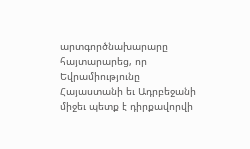արտգործնախարարը հայտարարեց, որ Եվրամիությունը Հայաստանի եւ Ադրբեջանի միջեւ պետք է դիրքավորվի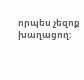որպես չեզոք խաղացող: